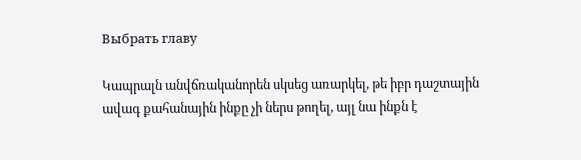Выбрать главу

Կապրալն անվճռականորեն սկսեց առարկել, թե իբր դաշտային ավագ քահանային ինքը չի ներս թողել, այլ նա ինքն է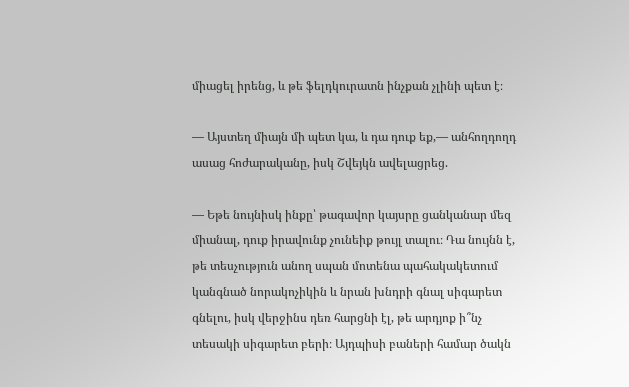միացել իրենց, և թե ֆելդկուրատն ինչքան չլինի պետ է։

— Այստեղ միայն մի պետ կա, և դա դուք եք,— անհողդողդ ասաց հոժարականը, իսկ Շվեյկն ավելացրեց.

— Եթե նույնիսկ ինքը՝ թագավոր կայսրը ցանկանար մեզ միանալ, դուք իրավունք չունեիք թույլ տալու։ Դա նույնն է, թե տեսչություն անող սպան մոտենա պահակակետում կանգնած նորակոչիկին և նրան խնդրի գնալ սիգարետ գնելու, իսկ վերջինս դեռ հարցնի էլ, թե արդյոք ի՞նչ տեսակի սիգարետ բերի։ Այդպիսի բաների համար ծակն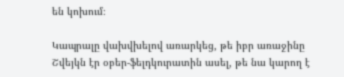են կոխում։

Կապրալը վախվխելով առարկեց, թե իբր առաջինը Շվեյկն էր օբեր-ֆելդկուրատին ասել, թե նա կարող է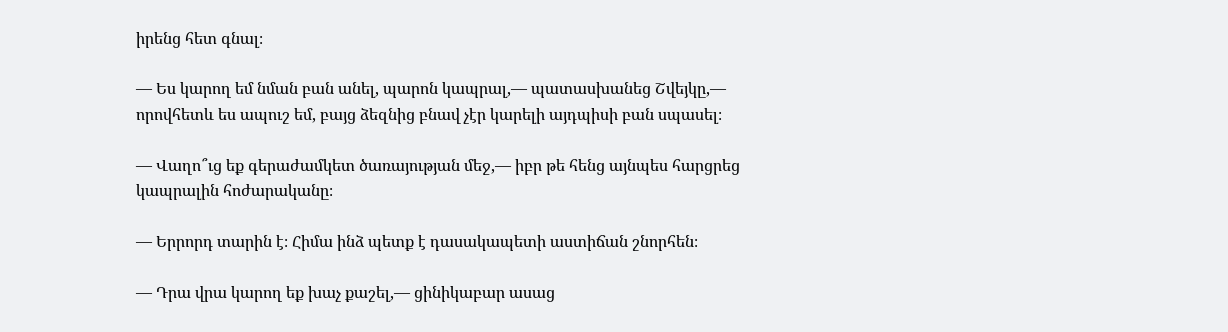իրենց հետ գնալ։

— Ես կարող եմ նման բան անել, պարոն կապրալ,— պատասխանեց Շվեյկը,— որովհետև ես ապուշ եմ, բայց ձեզնից բնավ չէր կարելի այդպիսի բան սպասել։

— Վաղո՞ւց եք գերաժամկետ ծառայության մեջ,— իբր թե հենց այնպես հարցրեց կապրալին հոժարականը։

— Երրորդ տարին է։ Հիմա ինձ պետք է դասակապետի աստիճան շնորհեն։

— Դրա վրա կարող եք խաչ քաշել,— ցինիկաբար ասաց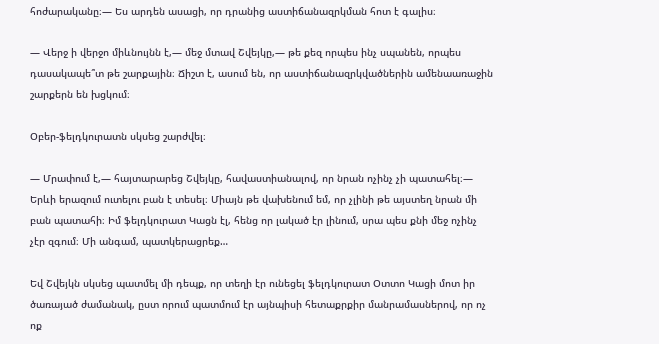հոժարականը։— Ես արդեն ասացի, որ դրանից աստիճանազրկման հոտ է գալիս։

— Վերջ ի վերջո միևնույնն է,— մեջ մտավ Շվեյկը,— թե քեզ որպես ինչ սպանեն, որպես դասակապե՞տ թե շարքային։ Ճիշտ է, ասում են, որ աստիճանազրկվածներին ամենաառաջին շարքերն են խցկում։

Օբեր-ֆելդկուրատն սկսեց շարժվել։

— Մրափում է,— հայտարարեց Շվեյկը, հավաստիանալով, որ նրան ոչինչ չի պատահել։— Երևի երազում ուտելու բան է տեսել։ Միայն թե վախենում եմ, որ չլինի թե այստեղ նրան մի բան պատահի։ Իմ ֆելդկուրատ Կացն էլ, հենց որ լակած էր լինում, սրա պես քնի մեջ ոչինչ չէր զգում։ Մի անգամ, պատկերացրեք…

Եվ Շվեյկն սկսեց պատմել մի դեպք, որ տեղի էր ունեցել ֆելդկուրատ Օտտո Կացի մոտ իր ծառայած ժամանակ, ըստ որում պատմում էր այնպիսի հետաքրքիր մանրամասներով, որ ոչ ոք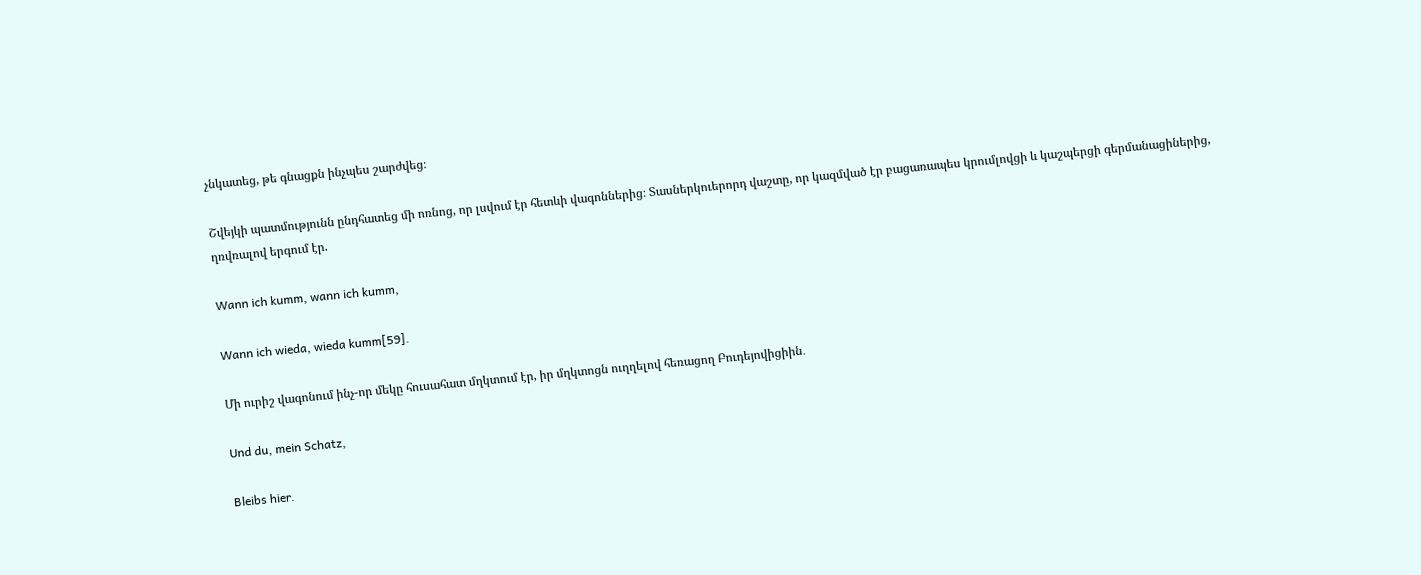չնկատեց, թե գնացքն ինչպես շարժվեց։

Շվեյկի պատմությունն ընդհատեց մի ոռնոց, որ լսվում էր հետևի վագոններից։ Տասներկուերորդ վաշտը, որ կազմված էր բացառապես կրումլովցի և կաշպերցի գերմանացիներից, ղռվռալով երգում էր.

Wann ich kumm, wann ich kumm,

Wann ich wieda, wieda kumm[59].

Մի ուրիշ վագոնում ինչ-որ մեկը հուսահատ մղկտում էր, իր մղկտոցն ուղղելով հեռացող Բուդեյովիցիին․

Und du, mein Schatz,

Bleibs hier.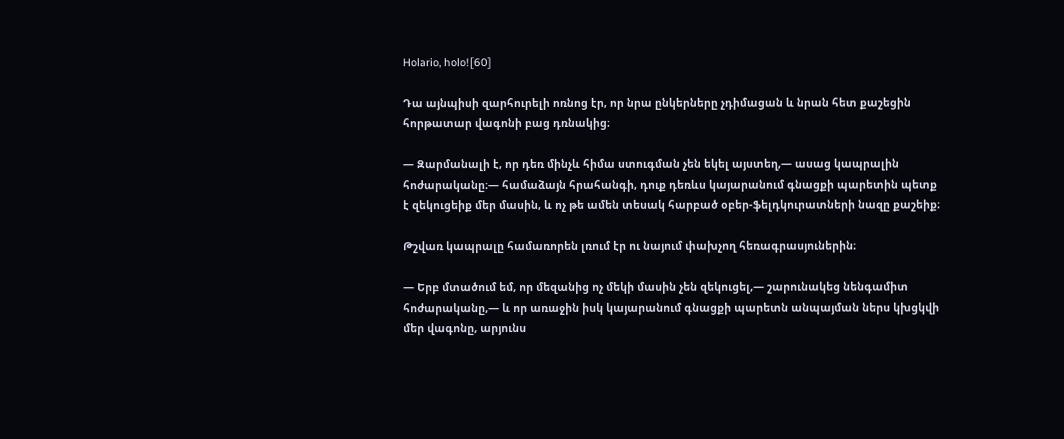Holario, holo![60]

Դա այնպիսի զարհուրելի ոռնոց էր, որ նրա ընկերները չդիմացան և նրան հետ քաշեցին հորթատար վագոնի բաց դռնակից։

— Զարմանալի է, որ դեռ մինչև հիմա ստուգման չեն եկել այստեղ,— ասաց կապրալին հոժարականը։— համաձայն հրահանգի, դուք դեռևս կայարանում գնացքի պարետին պետք է զեկուցեիք մեր մասին, և ոչ թե ամեն տեսակ հարբած օբեր-ֆելդկուրատների նազը քաշեիք։

Թշվառ կապրալը համառորեն լռում էր ու նայում փախչող հեռագրասյուներին։

— Երբ մտածում եմ, որ մեզանից ոչ մեկի մասին չեն զեկուցել,— շարունակեց նենգամիտ հոժարականը,— և որ առաջին իսկ կայարանում գնացքի պարետն անպայման ներս կխցկվի մեր վագոնը, արյունս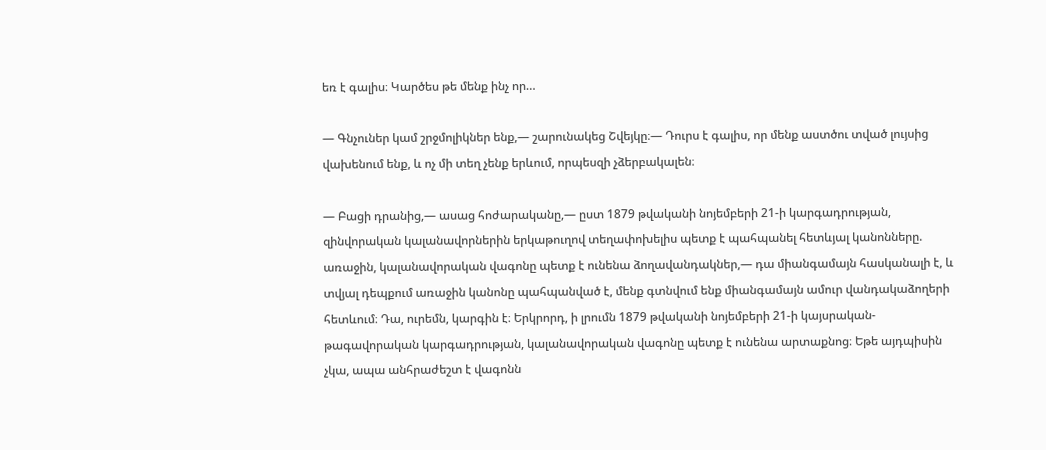եռ է գալիս։ Կարծես թե մենք ինչ որ…

— Գնչուներ կամ շրջմոլիկներ ենք,— շարունակեց Շվեյկը։— Դուրս է գալիս, որ մենք աստծու տված լույսից վախենում ենք, և ոչ մի տեղ չենք երևում, որպեսզի չձերբակալեն։

— Բացի դրանից,― ասաց հոժարականը,― ըստ 1879 թվականի նոյեմբերի 21-ի կարգադրության, զինվորական կալանավորներին երկաթուղով տեղափոխելիս պետք է պահպանել հետևյալ կանոնները. առաջին, կալանավորական վագոնը պետք է ունենա ձողավանդակներ,— դա միանգամայն հասկանալի է, և տվյալ դեպքում առաջին կանոնը պահպանված է, մենք գտնվում ենք միանգամայն ամուր վանդակաձողերի հետևում։ Դա, ուրեմն, կարգին է։ Երկրորդ, ի լրումն 1879 թվականի նոյեմբերի 21-ի կայսրական-թագավորական կարգադրության, կալանավորական վագոնը պետք է ունենա արտաքնոց։ Եթե այդպիսին չկա, ապա անհրաժեշտ է վագոնն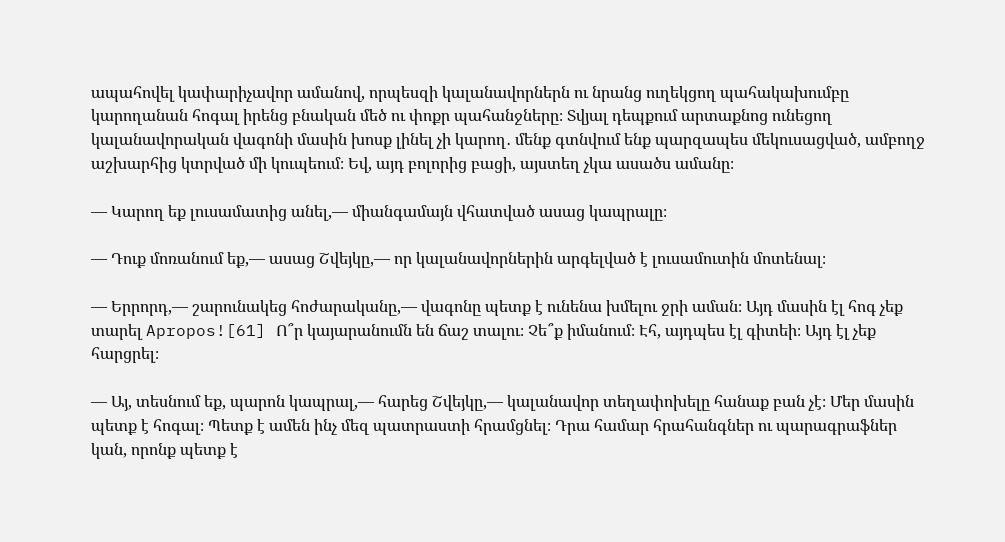ապահովել կափարիչավոր ամանով, որպեսզի կալանավորներն ու նրանց ուղեկցող պահակախումբը կարողանան հոգալ իրենց բնական մեծ ու փոքր պահանջները։ Տվյալ դեպքում արտաքնոց ունեցող կալանավորական վագոնի մասին խոսք լինել չի կարող․ մենք գտնվում ենք պարզապես մեկուսացված, ամբողջ աշխարհից կտրված մի կուպեում։ Եվ, այդ բոլորից բացի, այստեղ չկա ասածս ամանը։

— Կարող եք լուսամատից անել,— միանգամայն վհատված ասաց կապրալը։

— Դուք մոռանում եք,— ասաց Շվեյկը,— որ կալանավորներին արգելված է լուսամուտին մոտենալ։

— Երրորդ,— շարունակեց հոժարականը,— վագոնը պետք է ունենա խմելու ջրի աման։ Այդ մասին էլ հոգ չեք տարել Apropos![61] Ո՞ր կայարանումն են ճաշ տալու։ Չե՞ք իմանում։ Էհ, այդպես էլ գիտեի։ Այդ էլ չեք հարցրել։

— Այ, տեսնում եք, պարոն կապրալ,— հարեց Շվեյկը,— կալանավոր տեղափոխելը հանաք բան չէ։ Մեր մասին պետք է հոգալ։ Պետք է ամեն ինչ մեզ պատրաստի հրամցնել։ Դրա համար հրահանգներ ու պարագրաֆներ կան, որոնք պետք է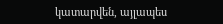կատարվեն, այլապես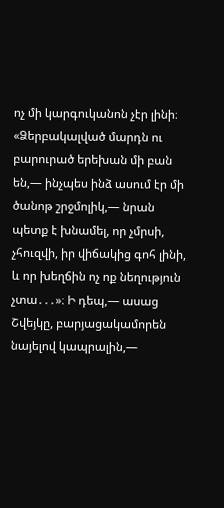ոչ մի կարգուկանոն չէր լինի։ «Ձերբակալված մարդն ու բարուրած երեխան մի բան են,— ինչպես ինձ ասում էր մի ծանոթ շրջմոլիկ,— նրան պետք է խնամել, որ չմրսի, չհուզվի, իր վիճակից գոհ լինի, և որ խեղճին ոչ ոք նեղություն չտա․․․»։ Ի դեպ,— ասաց Շվեյկը, բարյացակամորեն նայելով կապրալին,—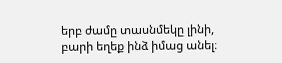երբ ժամը տասնմեկը լինի, բարի եղեք ինձ իմաց անել։